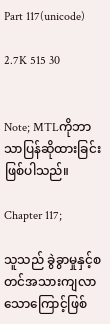Part 117(unicode)

2.7K 515 30


Note; MTLကိုဘာသာပြန်ဆိုထားခြင်းဖြစ်ပါသည်။

Chapter 117;

သူသည် ခွဲခွာမှုနှင့်စတင်အသားကျလာသောကြောင့်ဖြစ်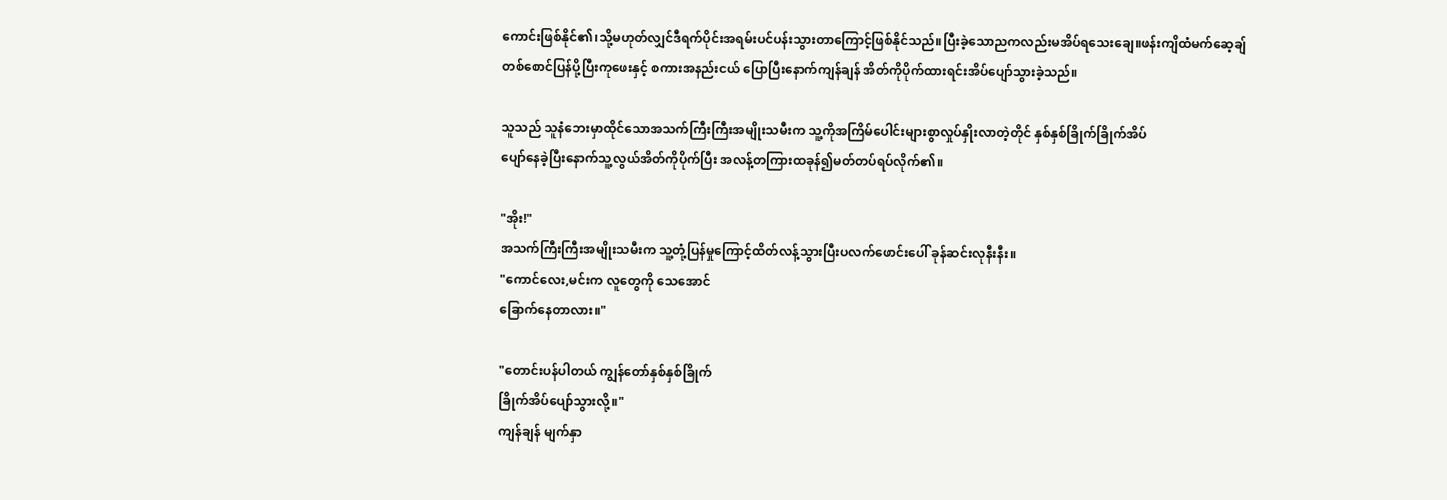ကောင်းဖြစ်နိုင်၏၊သို့မဟုတ်လျှင်ဒီရက်ပိုင်းအရမ်းပင်ပန်းသွားတာကြောင့်ဖြစ်နိုင်သည်။ပြီးခဲ့သောညကလည်းမအိပ်ရသေးချေ။ဖန်းကျိထံမက်ဆေ့ချ်တစ်စောင်ပြန်ပို့ပြီးကုဖေးနှင့် စကားအနည်းငယ် ပြောပြီးနောက်ကျန်ချန် အိတ်ကိုပိုက်ထားရင်းအိပ်ပျော်သွားခဲ့သည်။

သူသည် သူနံဘေးမှာထိုင်သောအသက်ကြီးကြီးအမျိုးသမီးက သူ့ကိုအကြိမ်ပေါင်းများစွာလှုပ်နှိုးလာတဲ့တိုင် နှစ်နှစ်ခြိုက်ခြိုက်အိပ်
ပျော်နေခဲ့ပြီးနောက်သူ့လွယ်အိတ်ကိုပိုက်ပြီး အလန့်တကြားထခုန်၍မတ်တပ်ရပ်လိုက်၏။

"အိုး!"
အသက်ကြီးကြီးအမျိုးသမီးက သူ့တုံ့ပြန်မှုကြောင့်ထိတ်လန့်သွားပြီးပလက်ဖောင်းပေါ် ခုန်ဆင်းလုနီးနီး။
"ကောင်လေး,မင်းက လူတွေကို သေအောင်
ခြောက်နေတာလား။"

"တောင်းပန်ပါတယ် ကျွန်တော်နှစ်နှစ်ခြိုက်
ခြိုက်အိပ်ပျော်သွားလို့။"
ကျန်ချန် မျက်နှာ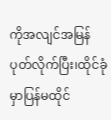ကိုအလျင်အမြန်ပုတ်လိုက်ပြီး၊ထိုင်ခုံမှာပြန်မထိုင်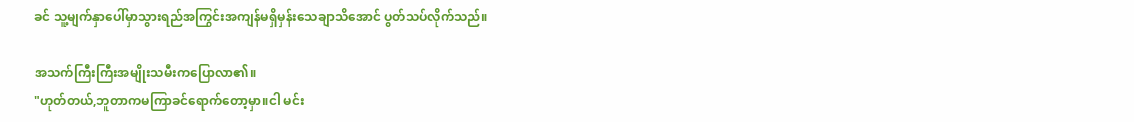ခင် သူ့မျက်နှာပေါ်မှာသွားရည်အကြွင်းအကျန်မရှိမှန်းသေချာသိအောင် ပွတ်သပ်လိုက်သည်။

အသက်ကြီးကြီးအမျိုးသမီးကပြောလာ၏။
"ဟုတ်တယ်,ဘူတာကမကြာခင်ရောက်တော့မှာ။ငါ မင်း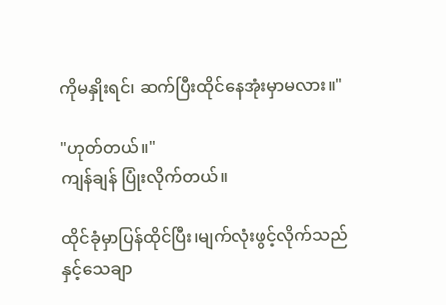ကိုမနှိုးရင်၊ ဆက်ပြီးထိုင်နေအုံးမှာမလား။"

"ဟုတ်တယ်။"
ကျန်ချန် ပြုံးလိုက်တယ်။

ထိုင်ခုံမှာပြန်ထိုင်ပြီး၊မျက်လုံးဖွင့်လိုက်သည်
နှင့်သေချာ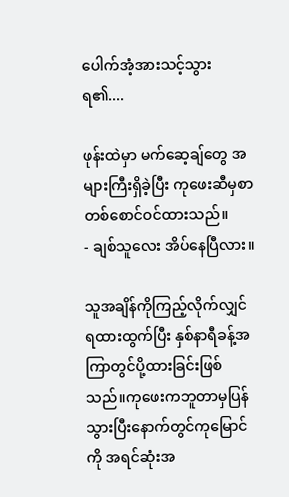ပေါက်အံ့အားသင့်သွားရ၏....

ဖုန်းထဲမှာ မက်ဆေ့ချ်တွေ အများကြီးရှိခဲ့ပြီး ကုဖေးဆီမှစာတစ်စောင်ဝင်ထားသည်။
- ချစ်သူလေး အိပ်နေပြီလား။

သူအချိန်ကိုကြည့်လိုက်လျှင်ရထားထွက်ပြီး နှစ်နာရီခန့်အကြာတွင်ပို့ထားခြင်းဖြစ်သည်။ကုဖေးကဘူတာမှပြန်သွားပြီးနောက်တွင်ကုမြောင်ကို အရင်ဆုံးအ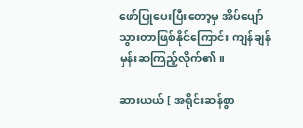ဖော်ပြုပေးပြီးတော့မှ အိပ်ပျော်သွားတာဖြစ်နိုင်ကြောင်း ကျန်ချန်မှန်းဆကြည့်လိုက်၏။

ဆားယယ် [ အရိုင်းဆန်စွာ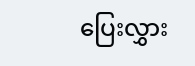ပြေးလွှား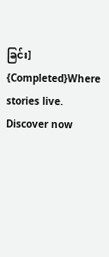ခြင်း] {Completed}Where stories live. Discover now